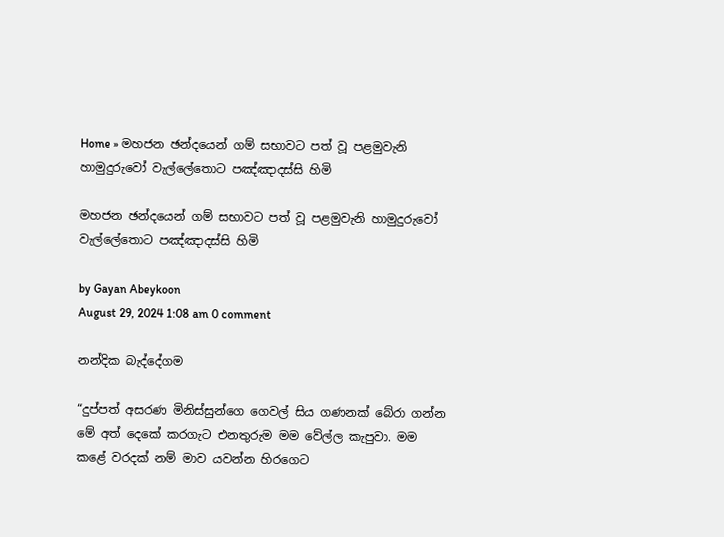Home » මහජන ඡන්දයෙන් ගම් සභාවට පත් වූ පළමුවැනි හාමුදුරුවෝ වැල්ලේතොට පඤ්ඤාදස්සි හිමි

මහජන ඡන්දයෙන් ගම් සභාවට පත් වූ පළමුවැනි හාමුදුරුවෝ වැල්ලේතොට පඤ්ඤාදස්සි හිමි

by Gayan Abeykoon
August 29, 2024 1:08 am 0 comment

නන්දික බැද්දේගම

“දුප්පත් අසරණ මිනිස්‌සුන්ගෙ ගෙවල් සිය ගණනක්‌ බේරා ගන්න මේ අත් දෙකේ කරගැට එනතුරුම මම වේල්ල කැපුවා. මම කළේ වරදක්‌ නම් මාව යවන්න හිරගෙට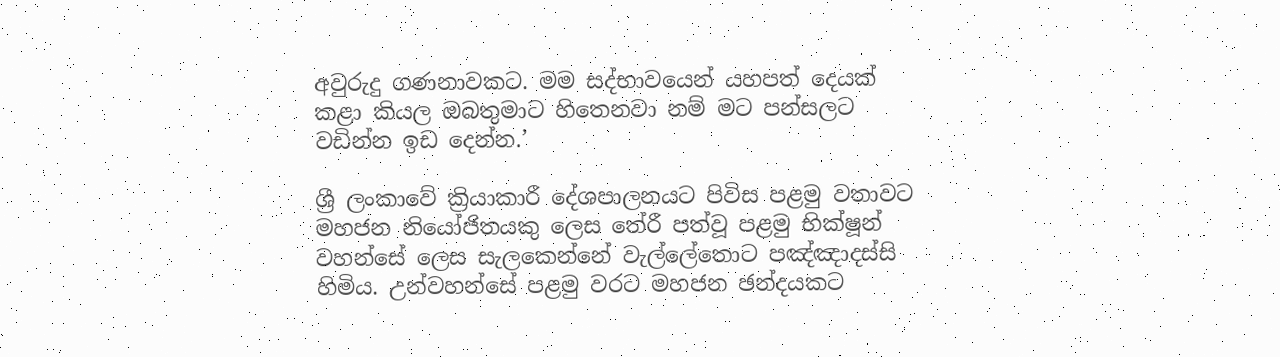අවුරුදු ගණනාවකට. මම සද්භාවයෙන් යහපත් දෙයක්‌ කළා කියල ඔබතුමාට හිතෙනවා නම් මට පන්සලට වඩින්න ඉඩ දෙන්න.’

ශ්‍රී ලංකාවේ ක්‍රියාකාරී දේශපාලනයට පිවිස පළමු වතාවට මහජන නියෝජිතයකු ලෙස තේරී පත්වූ පළමු භික්ෂූන් වහන්සේ ලෙස සැලකෙන්නේ වැල්ලේතොට පඤ්ඤාදස්සි හිමිය. උන්වහන්සේ පළමු වරට මහජන ඡන්දයකට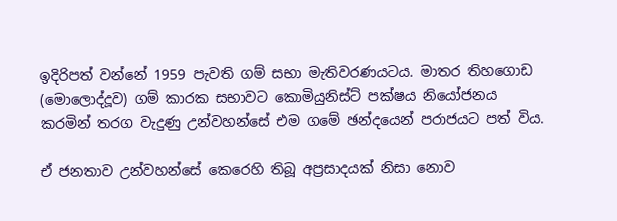ඉදිරිපත් වන්නේ 1959 පැවති ගම් සභා මැතිවරණයටය. මාතර තිහගොඩ (මොලොද්දූව) ගම් කාරක සභාවට කොමියුනිස්ට් පක්ෂය නියෝජනය කරමින් තරග වැදුණු උන්වහන්සේ එම ගමේ ඡන්දයෙන් පරාජයට පත් විය.

ඒ ජනතාව උන්වහන්සේ කෙරෙහි තිබූ අප්‍රසාදයක් නිසා නොව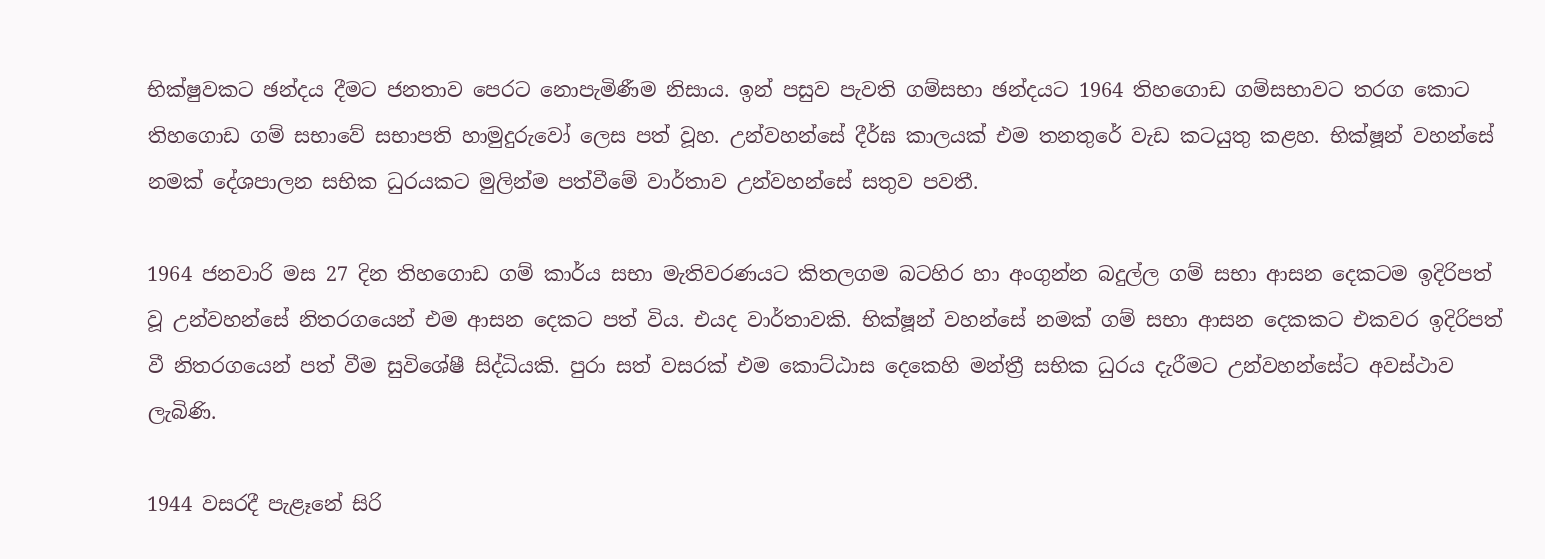භික්ෂුවකට ඡන්දය දීමට ජනතාව පෙරට නොපැමිණීම නිසාය. ඉන් පසුව පැවති ගම්සභා ඡන්දයට 1964 තිහගොඩ ගම්සභාවට තරග කොට තිහගොඩ ගම් සභාවේ සභාපති හාමුදුරුවෝ ලෙස පත් වූහ. උන්වහන්සේ දීර්ඝ කාලයක් එම තනතුරේ වැඩ කටයුතු කළහ. භික්ෂූන් වහන්සේ නමක් දේශපාලන සභික ධුරයකට මුලින්ම පත්වීමේ වාර්තාව උන්වහන්සේ සතුව පවතී.

1964 ජනවාරි මස 27 දින තිහගොඩ ගම් කාර්ය සභා මැතිවරණයට කිතලගම බටහිර හා අංගුන්න බදුල්ල ගම් සභා ආසන දෙකටම ඉදිරිපත් වූ උන්වහන්සේ නිතරගයෙන් එම ආසන දෙකට පත් විය. එයද වාර්තාවකි. භික්ෂූන් වහන්සේ නමක් ගම් සභා ආසන දෙකකට එකවර ඉදිරිපත් වී නිතරගයෙන් පත් වීම සුවිශේෂී සිද්ධියකි. පුරා සත් වසරක් එම කොට්ඨාස දෙකෙහි මන්ත්‍රී සභික ධුරය දැරීමට උන්වහන්සේට අවස්ථාව ලැබිණි.

1944 වසරදී පැළෑනේ සිරි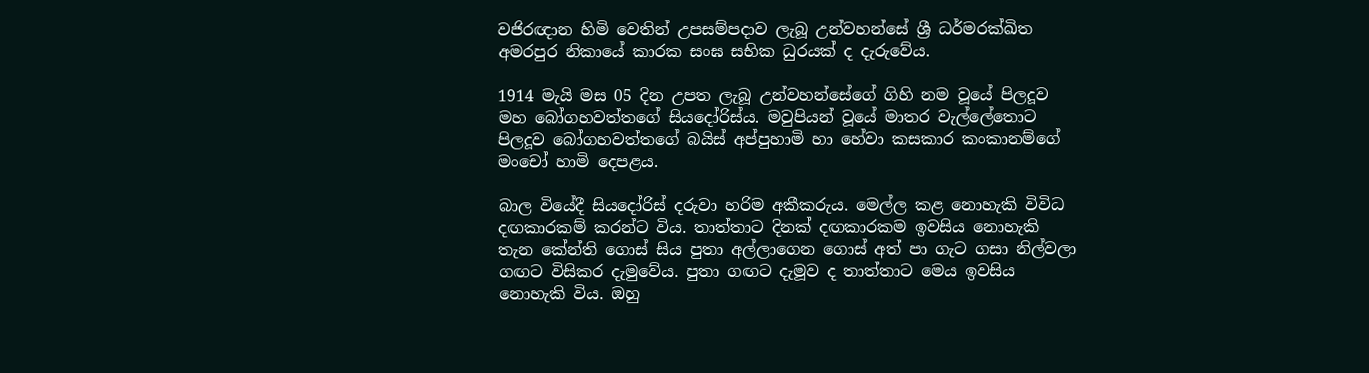වජිරඥාන හිමි වෙතින් උපසම්පදාව ලැබූ උන්වහන්සේ ශ්‍රී ධර්මරක්ඛිත අමරපුර නිකායේ කාරක සංඝ සභික ධුරයක් ද දැරුවේය.

1914 මැයි මස 05 දින උපත ලැබූ උන්වහන්සේගේ ගිහි නම වූයේ පිලදූව මහ බෝගහවත්තගේ සියදෝරිස්ය. මවුපියන් වූයේ මාතර වැල්ලේතොට පිලදූව බෝගහවත්තගේ බයිස් අප්පුහාමි හා හේවා කසකාර කංකානම්ගේ මංචෝ හාමි දෙපළය.

බාල වියේදී සියදෝරිස් දරුවා හරිම අකීකරුය. මෙල්ල කළ නොහැකි විවිධ දඟකාරකම් කරන්ට විය. තාත්තාට දිනක් දඟකාරකම ඉවසිය නොහැකි තැන කේන්ති ගොස් සිය පුතා අල්ලාගෙන ගොස් අත් පා ගැට ගසා නිල්වලා ගඟට විසිකර දැමුවේය. පුතා ගඟට දැමූව ද තාත්තාට මෙය ඉවසිය නොහැකි විය. ඔහු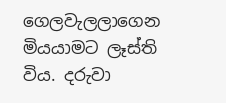ගෙලවැලලාගෙන මියයාමට ලෑස්ති විය. දරුවා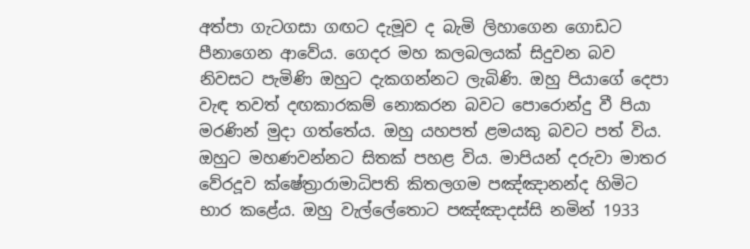අත්පා ගැටගසා ගඟට දැමූව ද බැමි ලිහාගෙන ගොඩට පීනාගෙන ආවේය. ගෙදර මහ කලබලයක් සිදුවන බව නිවසට පැමිණි ඔහුට දැකගන්නට ලැබිණි. ඔහු පියාගේ දෙපා වැඳ තවත් දඟකාරකම් නොකරන බවට පොරොන්දු වී පියා මරණින් මුදා ගත්තේය. ඔහු යහපත් ළමයකු බවට පත් විය. ඔහුට මහණවන්නට සිතක් පහළ විය. මාපියන් දරුවා මාතර වේරදූව ක්ෂේත්‍රාරාමාධිපති කිතලගම පඤ්ඤානන්ද හිමිට භාර කළේය. ඔහු වැල්ලේතොට පඤ්ඤාදස්සි නමින් 1933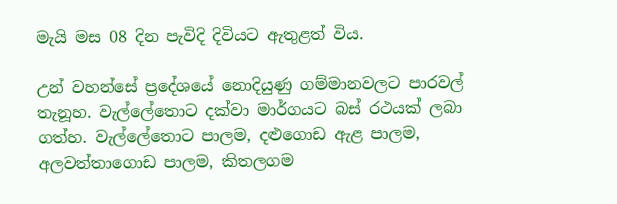මැයි මස 08 දින පැවිදි දිවියට ඇතුළත් විය.

උන් වහන්සේ ප්‍රදේශයේ නොදියුණු ගම්මානවලට පාරවල් තැනූහ. වැල්ලේතොට දක්වා මාර්ගයට බස්‌ රථයක් ලබා ගත්හ. වැල්ලේතොට පාලම, දළුගොඩ ඇළ පාලම, අලවත්තාගොඩ පාලම, කිතලගම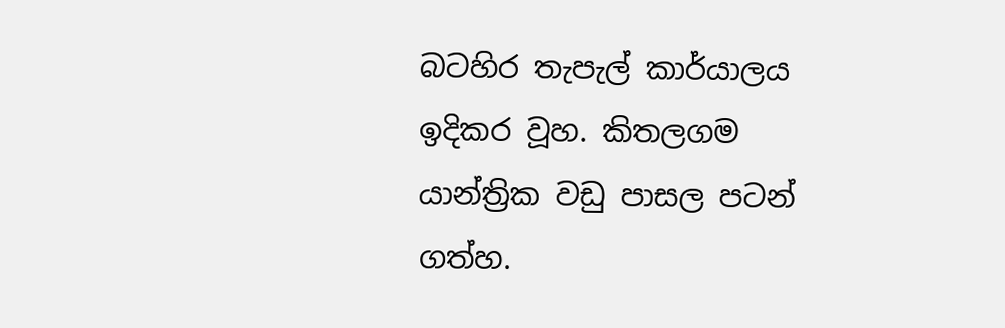බටහිර තැපැල් කාර්යාලය ඉදිකර වූහ. කිතලගම යාන්ත්‍රික වඩු පාසල පටන් ගත්හ.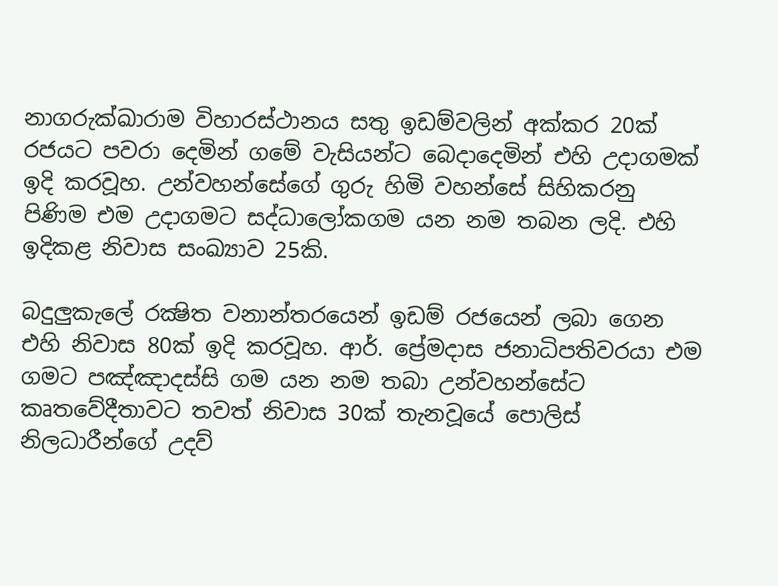නාගරුක්‌ඛාරාම විහාරස්‌ථානය සතු ඉඩම්වලින් අක්‌කර 20ක් රජයට පවරා දෙමින් ගමේ වැසියන්ට බෙදාදෙමින් එහි උදාගමක්‌ ඉදි කරවූහ. උන්වහන්සේගේ ගුරු හිමි වහන්සේ සිහිකරනු පිණිම එම උදාගමට සද්ධාලෝකගම යන නම තබන ලදි. එහි ඉදිකළ නිවාස සංඛ්‍යාව 25කි.

බදුලුකැලේ රක්‍ෂිත වනාන්තරයෙන් ඉඩම් රජයෙන් ලබා ගෙන එහි නිවාස 80ක්‌ ඉදි කරවූහ. ආර්. ප්‍රේමදාස ජනාධිපතිවරයා එම ගමට පඤ්ඤාදස්සි ගම යන නම තබා උන්වහන්සේට කෘතවේදීතාවට තවත් නිවාස 30ක්‌ තැනවූයේ පොලිස්‌ නිලධාරීන්ගේ උදව්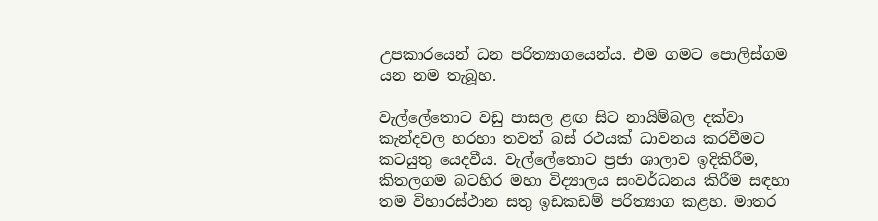උපකාරයෙන් ධන පරිත්‍යාගයෙන්ය. එම ගමට පොලිස්‌ගම යන නම තැබූහ.

වැල්ලේතොට වඩු පාසල ළඟ සිට නායිම්බල දක්‌වා කැන්දවල හරහා තවත් බස්‌ රථයක්‌ ධාවනය කරවීමට කටයුතු යෙදවීය. වැල්ලේතොට ප්‍රජා ශාලාව ඉදිකිරීම, කිතලගම බටහිර මහා විද්‍යාලය සංවර්ධනය කිරීම සඳහා තම විහාරස්‌ථාන සතු ඉඩකඩම් පරිත්‍යාග කළහ. මාතර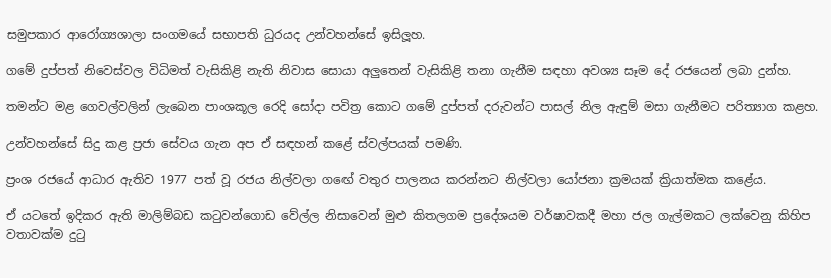සමුපකාර ආරෝග්‍යශාලා සංගමයේ සභාපති ධුරයද උන්වහන්සේ ඉසිලූහ.

ගමේ දුප්පත් නිවෙස්වල විධිමත් වැසිකිළි නැති නිවාස සොයා අලුතෙන් වැසිකිළි තනා ගැනීම සඳහා අවශ්‍ය සෑම දේ රජයෙන් ලබා දුන්හ.

තමන්ට මළ ගෙවල්වලින් ලැබෙන පාංශකූල රෙදි සෝදා පවිත්‍ර කොට ගමේ දුප්පත් දරුවන්ට පාසල් නිල ඇඳුම් මසා ගැනීමට පරිත්‍යාග කළහ.

උන්වහන්සේ සිදු කළ ප්‍රජා සේවය ගැන අප ඒ සඳහන් කළේ ස්වල්පයක් පමණි.

ප්‍රංශ රජයේ ආධාර ඇතිව 1977 පත් වූ රජය නිල්වලා ගඟේ වතුර පාලනය කරන්නට නිල්වලා යෝජනා ක්‍රමයක්‌ ක්‍රියාත්මක කළේය.

ඒ යටතේ ඉදිකර ඇති මාලිම්බඩ කටුවන්ගොඩ වේල්ල නිසාවෙන් මුළු කිතලගම ප්‍රදේශයම වර්ෂාවකදී මහා ජල ගැල්මකට ලක්‌වෙනු කිහිප වතාවක්‌ම දුටු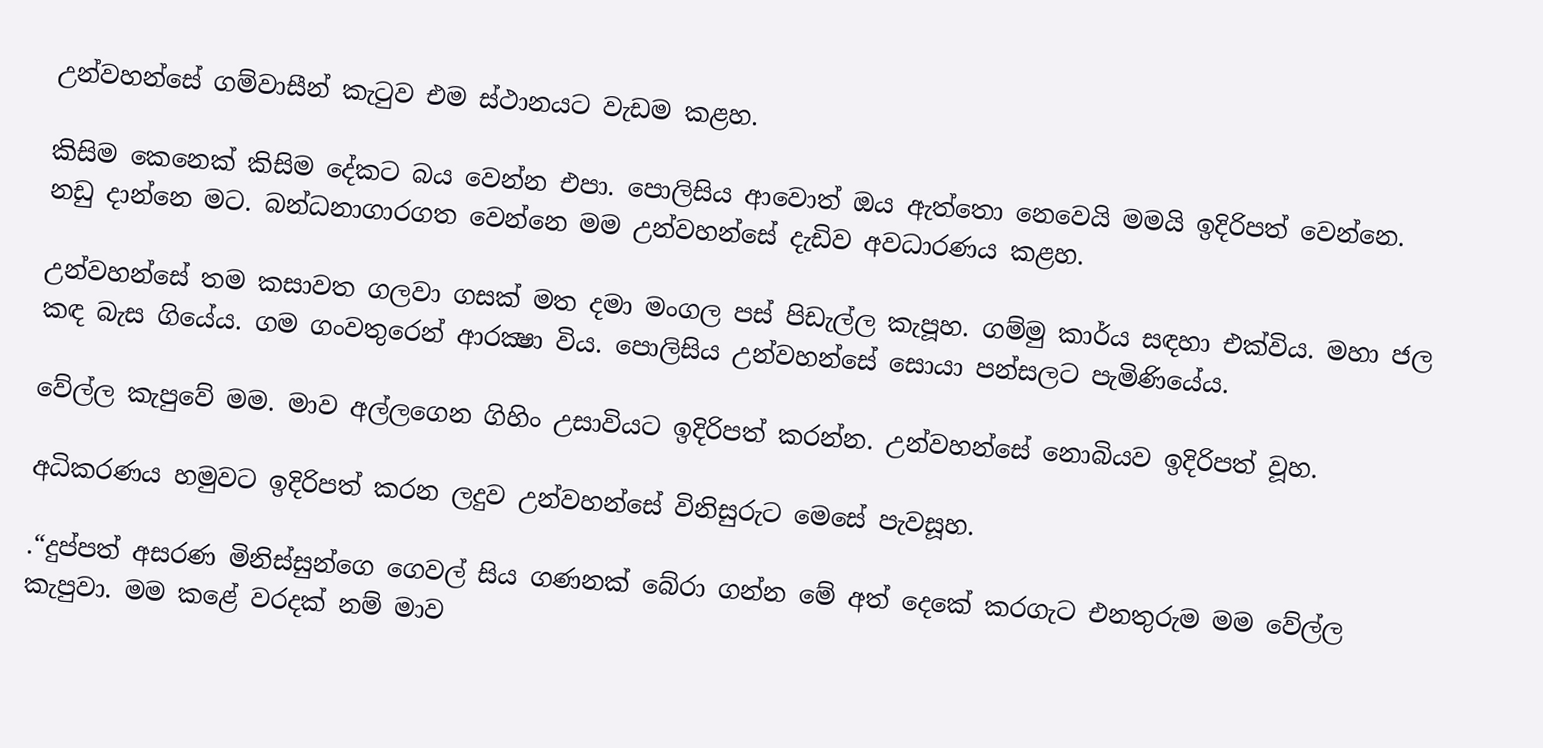උන්වහන්සේ ගම්වාසීන් කැටුව එම ස්‌ථානයට වැඩම කළහ.

කිසිම කෙනෙක්‌ කිසිම දේකට බය වෙන්න එපා. පොලිසිය ආවොත් ඔය ඇත්තො නෙවෙයි මමයි ඉදිරිපත් වෙන්නෙ. නඩු දාන්නෙ මට. බන්ධනාගාරගත වෙන්නෙ මම උන්වහන්සේ දැඩිව අවධාරණය කළහ.

උන්වහන්සේ තම කසාවත ගලවා ගසක්‌ මත දමා මංගල පස්‌ පිඩැල්ල කැපූහ. ගම්මු කාර්ය සඳහා එක්විය. මහා ජල කඳ බැස ගියේය. ගම ගංවතුරෙන් ආරක්‍ෂා විය. පොලිසිය උන්වහන්සේ සොයා පන්සලට පැමිණියේය.

වේල්ල කැපුවේ මම. මාව අල්ලගෙන ගිහිං උසාවියට ඉදිරිපත් කරන්න. උන්වහන්සේ නොබියව ඉදිරිපත් වූහ.

අධිකරණය හමුවට ඉදිරිපත් කරන ලදුව උන්වහන්සේ විනිසුරුට මෙසේ පැවසූහ.

.“දුප්පත් අසරණ මිනිස්‌සුන්ගෙ ගෙවල් සිය ගණනක්‌ බේරා ගන්න මේ අත් දෙකේ කරගැට එනතුරුම මම වේල්ල කැපුවා. මම කළේ වරදක්‌ නම් මාව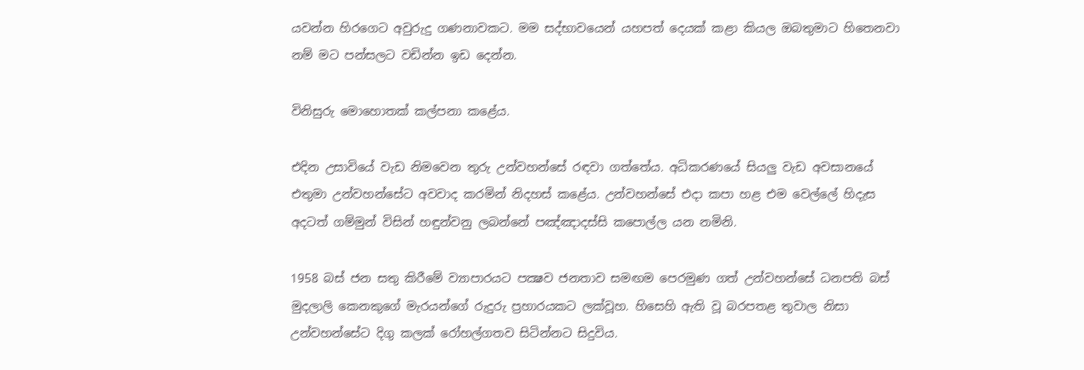යවන්න හිරගෙට අවුරුදු ගණනාවකට. මම සද්භාවයෙන් යහපත් දෙයක්‌ කළා කියල ඔබතුමාට හිතෙනවා නම් මට පන්සලට වඩින්න ඉඩ දෙන්න.

විනිසුරු මොහොතක්‌ කල්පනා කළේය.

එදින උසාවියේ වැඩ නිමවෙන තුරු උන්වහන්සේ රඳවා ගත්තේය. අධිකරණයේ සියලු වැඩ අවසානයේ එතුමා උන්වහන්සේට අවවාද කරමින් නිදහස්‌ කළේය. උන්වහන්සේ එදා කපා හළ එම වෙල්ලේ හිදැස අදටත් ගම්මුන් විසින් හඳුන්වනු ලබන්නේ පඤ්ඤාදස්සි කපොල්ල යන නමිනි.

1958 බස්‌ ජන සතු කිරීමේ ව්‍යාපාරයට පක්‍ෂව ජනතාව සමඟම පෙරමුණ ගත් උන්වහන්සේ ධනපති බස්‌ මුදලාලි කෙනකුගේ මැරයන්ගේ රුදුරු ප්‍රහාරයකට ලක්‌වූහ. හිසෙහි ඇති වූ බරපතළ තුවාල නිසා උන්වහන්සේට දිගු කලක්‌ රෝහල්ගතව සිටින්නට සිදුවිය.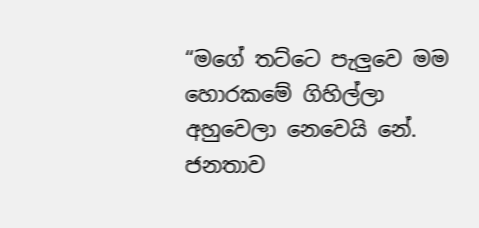“මගේ තට්‌ටෙ පැලුවෙ මම හොරකමේ ගිහිල්ලා අහුවෙලා නෙවෙයි නේ. ජනතාව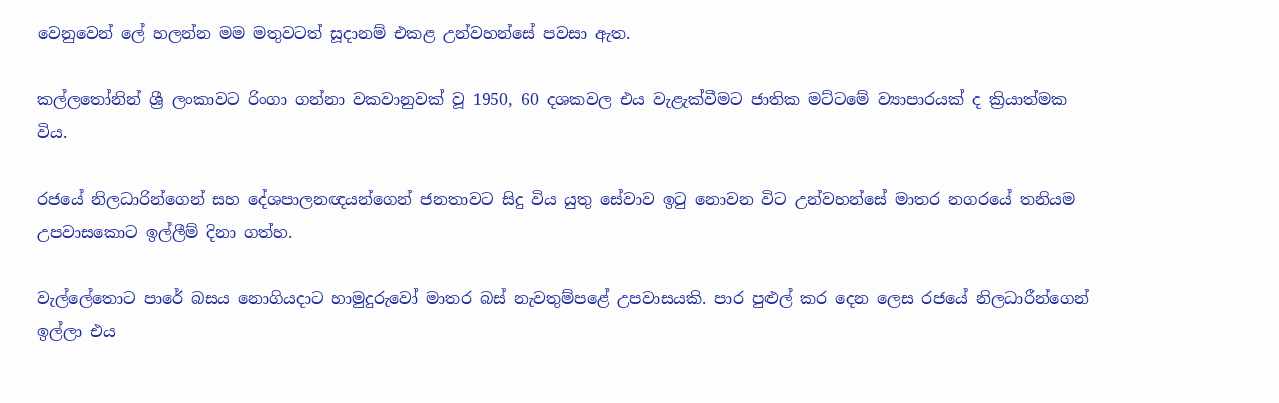වෙනුවෙන් ලේ හලන්න මම මතුවටත් සූදානම් එකළ උන්වහන්සේ පවසා ඇත.

කල්ලතෝනින් ශ්‍රී ලංකාවට රිංගා ගන්නා වකවානුවක් වූ 1950, 60 දශකවල එය වැළැක්වීමට ජාතික මට්ටමේ ව්‍යාපාරයක් ද ක්‍රියාත්මක විය.

රජයේ නිලධාරින්ගෙන් සහ දේශපාලනඥයන්ගෙන් ජනතාවට සිදු විය යුතු සේවාව ඉටු නොවන විට උන්වහන්සේ මාතර නගරයේ තනියම උපවාසකොට ඉල්ලීම් දිනා ගත්හ.

වැල්ලේතොට පාරේ බසය නොගියදාට හාමුදුරුවෝ මාතර බස් නැවතුම්පළේ උපවාසයකි. පාර පුළුල් කර දෙන ලෙස රජයේ නිලධාරීන්ගෙන් ඉල්ලා එය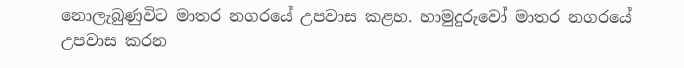නොලැබුණුවිට මාතර නගරයේ උපවාස කළහ. හාමුදුරුවෝ මාතර නගරයේ උපවාස කරන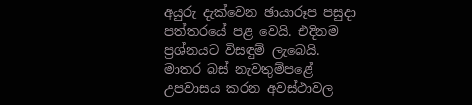අයුරු දැක්වෙන ඡායාරූප පසුදා පත්තරයේ පළ වෙයි. එදිනම ප්‍රශ්නයට විසඳුම් ලැබෙයි. මාතර බස් නැවතුම්පළේ උපවාසය කරන අවස්ථාවල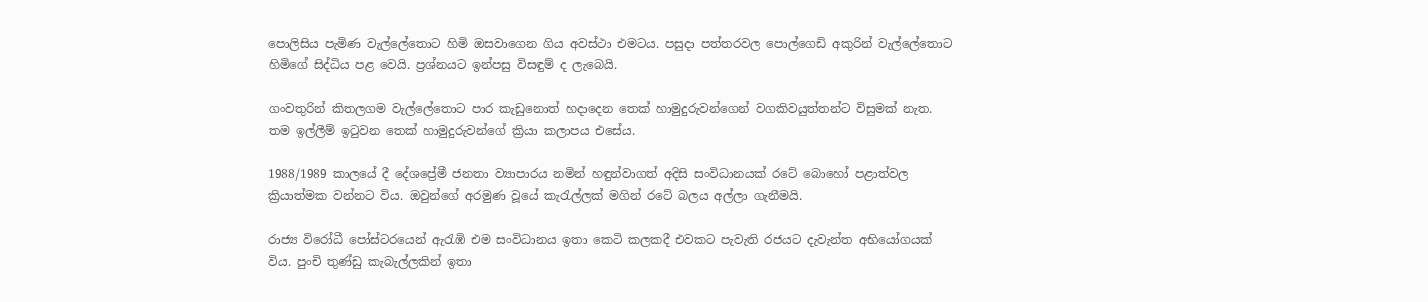පොලිසිය පැමිණ වැල්ලේතොට හිමි ඔසවාගෙන ගිය අවස්ථා එමටය. පසුදා පත්තරවල පොල්ගෙඩි අකුරින් වැල්ලේතොට හිමිගේ සිද්ධිය පළ වෙයි. ප්‍රශ්නයට ඉන්පසු විසඳුම් ද ලැබෙයි.

ගංවතුරින් කිතලගම වැල්ලේතොට පාර කැඩුනොත් හදාදෙන තෙක් හාමුදුරුවන්ගෙන් වගකිවයුත්තන්ට විසුමක් නැත. තම ඉල්ලීම් ඉටුවන තෙක් හාමුදුරුවන්ගේ ක්‍රියා කලාපය එසේය.

1988/1989 කාලයේ දී දේශප්‍රේමී ජනතා ව්‍යාපාරය නමින් හඳුන්වාගත් අදිසි සංවිධානයක්‌ රටේ බොහෝ පළාත්වල ක්‍රියාත්මක වන්නට විය. ඔවුන්ගේ අරමුණ වූයේ කැරැල්ලක් මගින් රටේ බලය අල්ලා ගැනීමයි.

රාජ්‍ය විරෝධී පෝස්‌ටරයෙන් ඇරැඹි එම සංවිධානය ඉතා කෙටි කලකදී එවකට පැවැති රජයට දැවැන්ත අභියෝගයක්‌ විය. පුංචි තුණ්‌ඩු කැබැල්ලකින් ඉතා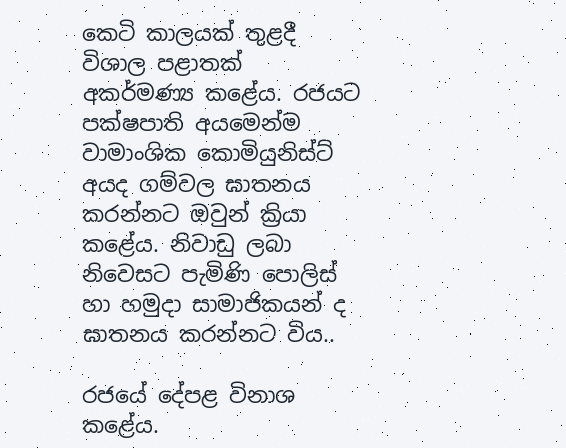කෙටි කාලයක්‌ තුළදී විශාල පළාතක්‌ අකර්මණ්‍ය කළේය. රජයට පක්ෂපාති අයමෙන්ම වාමාංශික කොමියුනිස්ට් අයද ගම්වල ඝාතනය කරන්නට ඔවුන් ක්‍රියා කළේය. නිවාඩු ලබා නිවෙසට පැමිණි පොලිස් හා හමුදා සාමාජිකයන් ද ඝාතනය කරන්නට විය..

රජයේ දේපළ විනාශ කළේය.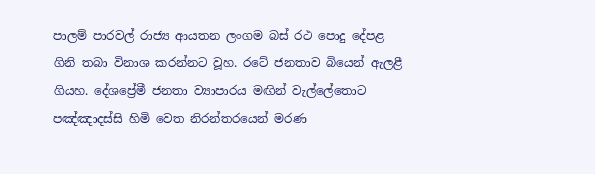පාලම් පාරවල් රාජ්‍ය ආයතන ලංගම බස්‌ රථ පොදු දේපළ ගිනි තබා විනාශ කරන්නට වූහ. රටේ ජනතාව බියෙන් ඇලළී ගියහ. දේශප්‍රේමී ජනතා ව්‍යාපාරය මඟින් වැල්ලේතොට පඤ්ඤාදස්සි හිමි වෙත නිරන්තරයෙන් මරණ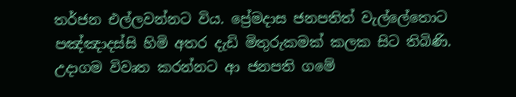තර්ජන එල්ලවන්නට විය. ප්‍රේමදාස ජනපතිත් වැල්ලේතොට පඤ්ඤාදස්සි හිමි අතර දැඩි මිතුරුකමක් කලක සිට තිබිණි. උදාගම විවෘත කරන්නට ආ ජනපති ගමේ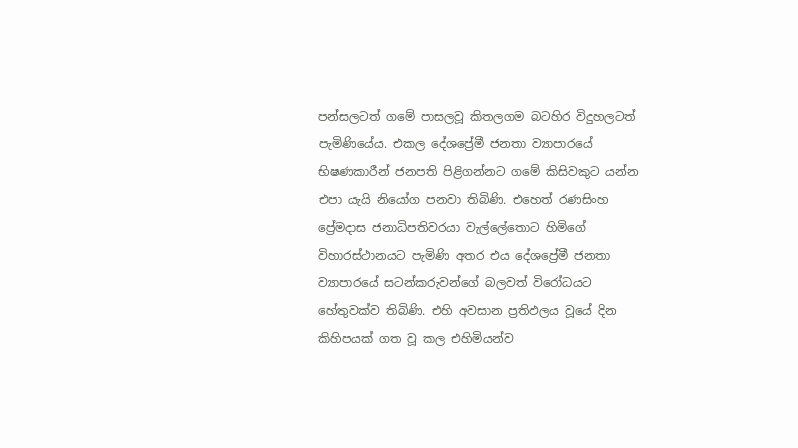පන්සලටත් ගමේ පාසලවූ කිතලගම බටහිර විදුහලටත් පැමිණියේය. එකල දේශප්‍රේමී ජනතා ව්‍යාපාරයේ භිෂණකාරීන් ජනපති පිළිගන්නට ගමේ කිසිවකුට යන්න එපා යැයි නියෝග පනවා තිබිණි. එහෙත් රණසිංහ ප්‍රේමදාස ජනාධිපතිවරයා වැල්ලේතොට හිමිගේ විහාරස්ථානයට පැමිණි අතර එය දේශප්‍රේමී ජනතා ව්‍යාපාරයේ සටන්කරුවන්ගේ බලවත් විරෝධයට හේතුවක්ව තිබිණි. එහි අවසාන ප්‍රතිඵලය වූයේ දින කිහිපයක් ගත වූ කල එහිමියන්ව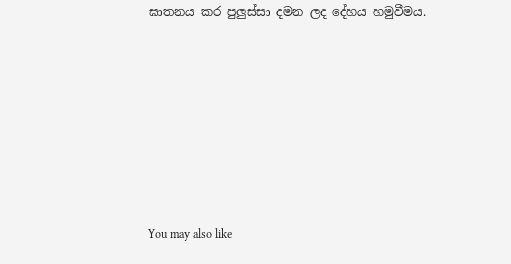ඝාතනය කර පුලුස්සා දමන ලද දේහය හමුවීමය.







You may also like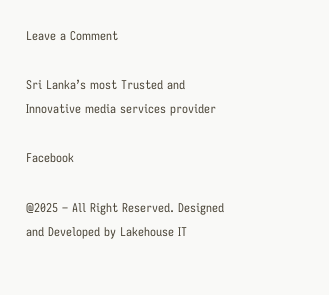Leave a Comment

Sri Lanka’s most Trusted and Innovative media services provider

Facebook

@2025 – All Right Reserved. Designed and Developed by Lakehouse IT